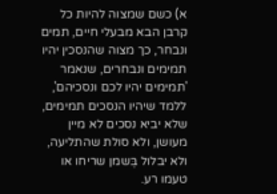א) כשם שמצוה להיות כל קרבן הבא מבעלי חיים, תמים ונבחר, כך מצוה שהנסכין יהיו תמימים ונבחרים, שנאמר 'תמימים יהיו לכם ונסכיהם', ללמד שיהיו הנסכים תמימים, שלא יביא נסכים לא מיין מעושן, ולא סולת שהתליעה, ולא יבלול בְּשמן שריחו או טעמו רע.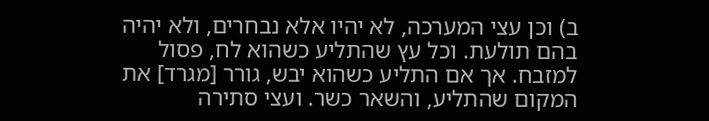ב) וכן עצי המערכה, לא יהיו אלא נבחרים, ולא יהיה בהם תולעת. וכל עץ שהתליע כשהוא לח, פסול למזבח. אך אם התליע כשהוא יבש, גורר [מגרד] את המקום שהתליע, והשאר כשר. ועצי סתירה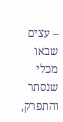– עצים שבאו מכלי שנסתר והתפרק,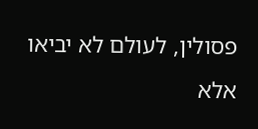פסולין, לעולם לא יביאו אלא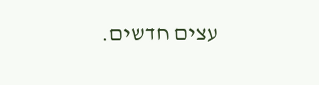עצים חדשים.